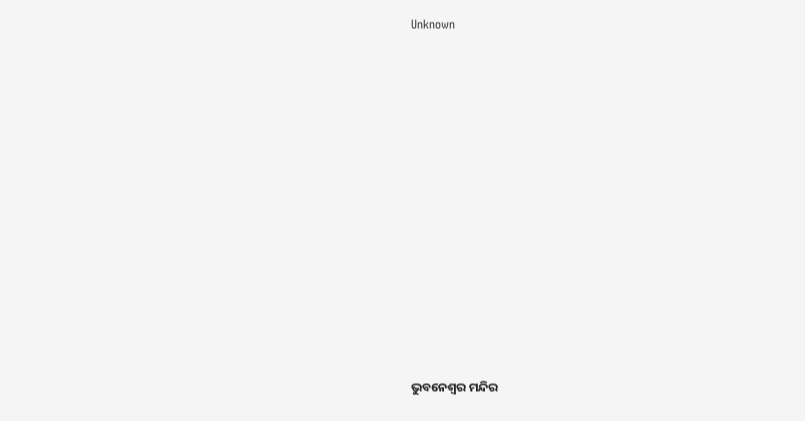Unknown



















ଭୁବନେଶ୍ୱର ମନ୍ଦିର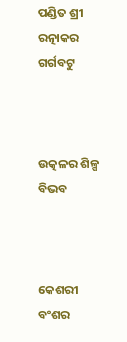ପଣ୍ଡିତ ଶ୍ରୀ ରତ୍ନାକର ଗର୍ଗବଟୁ



ଉତ୍କଳର ଶିଳ୍ପ ବିଭବ



କେଶରୀ ବଂଶର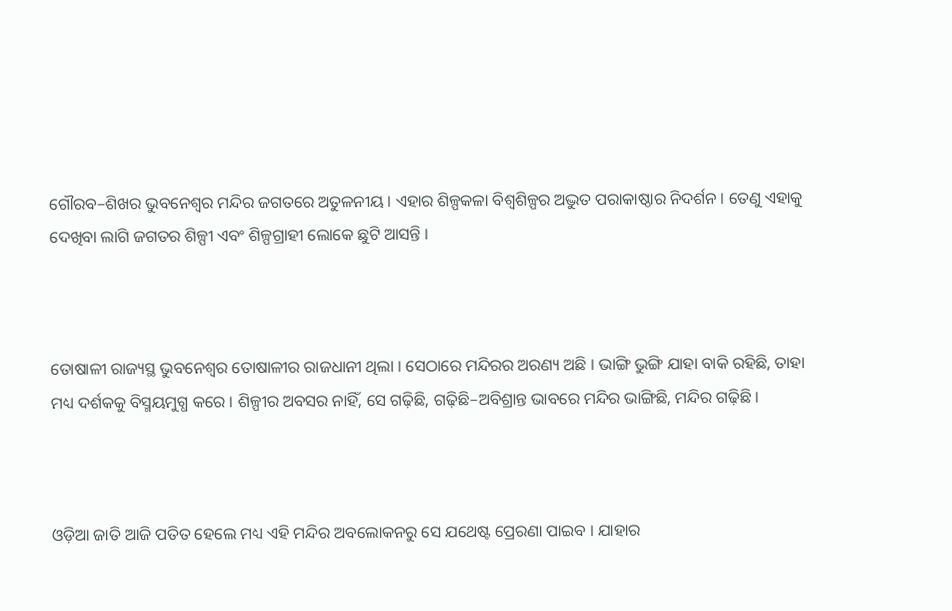ଗୌରବ–ଶିଖର ଭୁବନେଶ୍ୱର ମନ୍ଦିର ଜଗତରେ ଅତୁଳନୀୟ । ଏହାର ଶିଳ୍ପକଳା ବିଶ୍ୱଶିଳ୍ପର ଅଦ୍ଭୁତ ପରାକାଷ୍ଠାର ନିଦର୍ଶନ । ତେଣୁ ଏହାକୁ ଦେଖିବା ଲାଗି ଜଗତର ଶିଳ୍ପୀ ଏବଂ ଶିଳ୍ପଗ୍ରାହୀ ଲୋକେ ଛୁଟି ଆସନ୍ତି ।



ତୋଷାଳୀ ରାଜ୍ୟସ୍ଥ ଭୁବନେଶ୍ୱର ତୋଷାଳୀର ରାଜଧାନୀ ଥିଲା । ସେଠାରେ ମନ୍ଦିରର ଅରଣ୍ୟ ଅଛି । ଭାଙ୍ଗି ଭୁଙ୍ଗି ଯାହା ବାକି ରହିଛି, ତାହା ମଧ୍ୟ ଦର୍ଶକକୁ ବିସ୍ମୟମୁଗ୍ଧ କରେ । ଶିଳ୍ପୀର ଅବସର ନାହିଁ, ସେ ଗଢ଼ିଛି, ଗଢ଼ିଛି–ଅବିଶ୍ରାନ୍ତ ଭାବରେ ମନ୍ଦିର ଭାଙ୍ଗିଛି, ମନ୍ଦିର ଗଢ଼ିଛି ।



ଓଡ଼ିଆ ଜାତି ଆଜି ପତିତ ହେଲେ ମଧ୍ୟ ଏହି ମନ୍ଦିର ଅବଲୋକନରୁ ସେ ଯଥେଷ୍ଟ ପ୍ରେରଣା ପାଇବ । ଯାହାର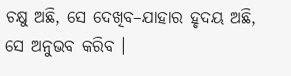ଚକ୍ଷୁ ଅଛି, ସେ ଦେଖିବ–ଯାହାର ହୃଦୟ ଅଛି, ସେ ଅନୁଭବ କରିବ ।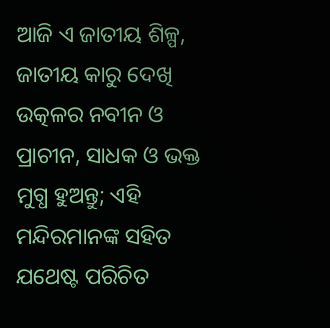ଆଜି ଏ ଜାତୀୟ ଶିଳ୍ପ, ଜାତୀୟ କାରୁ ଦେଖି ଉତ୍କଳର ନବୀନ ଓ ପ୍ରାଚୀନ, ସାଧକ ଓ ଭକ୍ତ ମୁଗ୍ଧ ହୁଅନ୍ତୁ; ଏହି ମନ୍ଦିରମାନଙ୍କ ସହିତ ଯଥେଷ୍ଟ ପରିଚିତ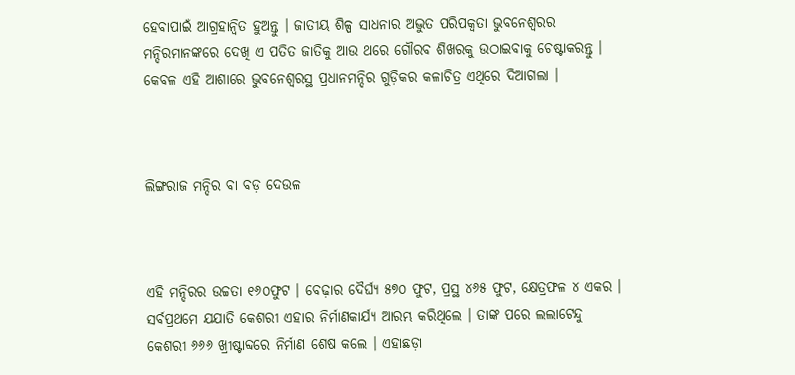ହେବାପାଇଁ ଆଗ୍ରହାନ୍ୱିତ ହୁଅନ୍ତୁ । ଜାତୀୟ ଶିଳ୍ପ ସାଧନାର ଅଦ୍ଭୁତ ପରିପକ୍ୱତା ଭୁବନେଶ୍ୱରର ମନ୍ଦିରମାନଙ୍କରେ ଦେଖି ଏ ପତିତ ଜାତିକୁ ଆଉ ଥରେ ଗୌରବ ଶିଖରକୁ ଉଠାଇବାକୁ ଚେଷ୍ଟାକରନ୍ତୁ । କେବଳ ଏହି ଆଶାରେ ଭୁବନେଶ୍ୱରସ୍ଥ ପ୍ରଧାନମନ୍ଦିର ଗୁଡ଼ିକର କଳାଚିତ୍ର ଏଥିରେ ଦିଆଗଲା ।



ଲିଙ୍ଗରାଜ ମନ୍ଦିର ବା ବଡ଼ ଦେଉଳ



ଏହି ମନ୍ଦିରର ଉଚ୍ଚତା ୧୬୦ଫୁଟ । ବେଢ଼ାର ଦୈର୍ଘ୍ୟ ୫୭୦ ଫୁଟ, ପ୍ରସ୍ଥ ୪୬୫ ଫୁଟ, କ୍ଷେତ୍ରଫଳ ୪ ଏକର । ସର୍ବପ୍ରଥମେ ଯଯାତି କେଶରୀ ଏହାର ନିର୍ମାଣକାର୍ଯ୍ୟ ଆରମ୍ଭ କରିଥିଲେ । ତାଙ୍କ ପରେ ଲଲାଟେନ୍ଦୁ କେଶରୀ ୬୬୬ ଖ୍ରୀଷ୍ଟାବ୍ଦରେ ନିର୍ମାଣ ଶେଷ କଲେ । ଏହାଛଡ଼ା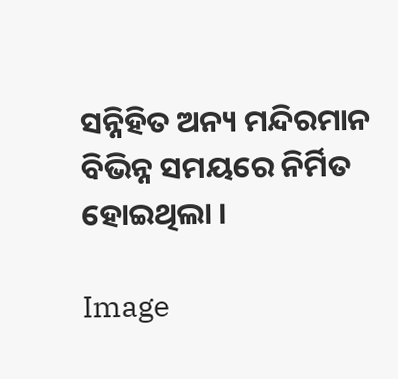ସନ୍ନିହିତ ଅନ୍ୟ ମନ୍ଦିରମାନ ବିଭିନ୍ନ ସମୟରେ ନିର୍ମିତ ହୋଇଥିଲା ।

Image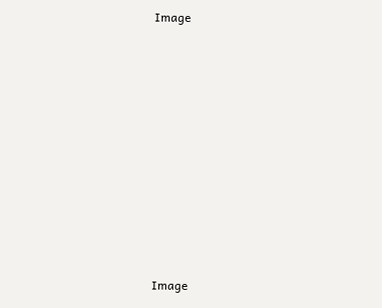Image















Image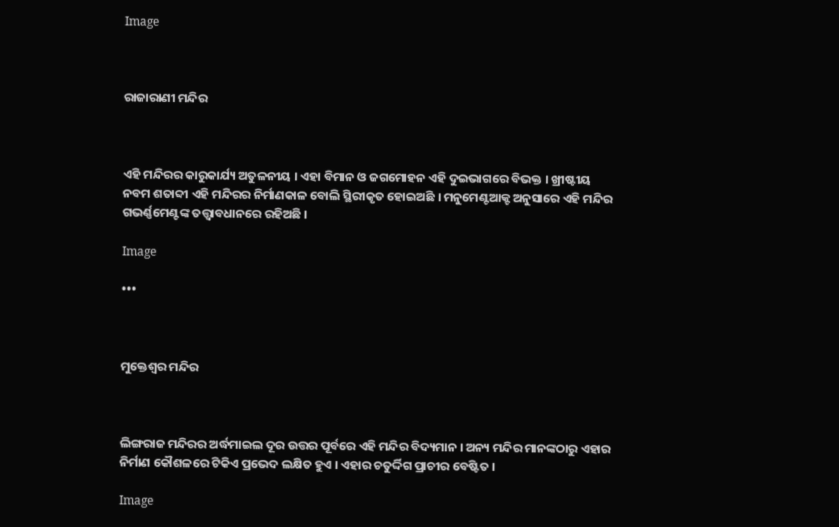Image



ରାଜାରାଣୀ ମନ୍ଦିର



ଏହି ମନ୍ଦିରର କାରୁକାର୍ଯ୍ୟ ଅତୁଳନୀୟ । ଏହା ବିମାନ ଓ ଜଗମୋହନ ଏହି ଦୁଇଭାଗରେ ବିଭକ୍ତ । ଖ୍ରୀଷ୍ଟୀୟ ନବମ ଶତାବ୍ଦୀ ଏହି ମନ୍ଦିରର ନିର୍ମାଣକାଳ ବୋଲି ସ୍ଥିରୀକୃତ ହୋଇଅଛି । ମନୁମେଣ୍ଟଆକ୍ଟ ଅନୁସାରେ ଏହି ମନ୍ଦିର ଗଭର୍ଣ୍ଣମେଣ୍ଟଙ୍କ ତତ୍ତ୍ୱାବଧାନରେ ରହିଅଛି ।

Image

•••



ମୁକ୍ତେଶ୍ୱର ମନ୍ଦିର



ଲିଙ୍ଗରାଜ ମନ୍ଦିରର ଅର୍ଦ୍ଧମାଇଲ ଦୂର ଉତ୍ତର ପୂର୍ବରେ ଏହି ମନ୍ଦିର ବିଦ୍ୟମାନ । ଅନ୍ୟ ମନ୍ଦିର ମାନଙ୍କଠାରୁ ଏହାର ନିର୍ମାଣ କୌଶଳରେ ଟିକିଏ ପ୍ରଭେଦ ଲକ୍ଷିତ ହୁଏ । ଏହାର ଚତୁର୍ଦ୍ଦିଗ ପ୍ରାଚୀର ବେଷ୍ଟିତ ।

Image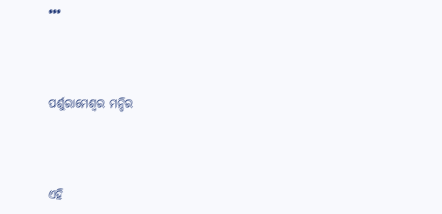•••



ପର୍ଶୁରାମେଶ୍ୱର ମନ୍ଦିର



ଏହି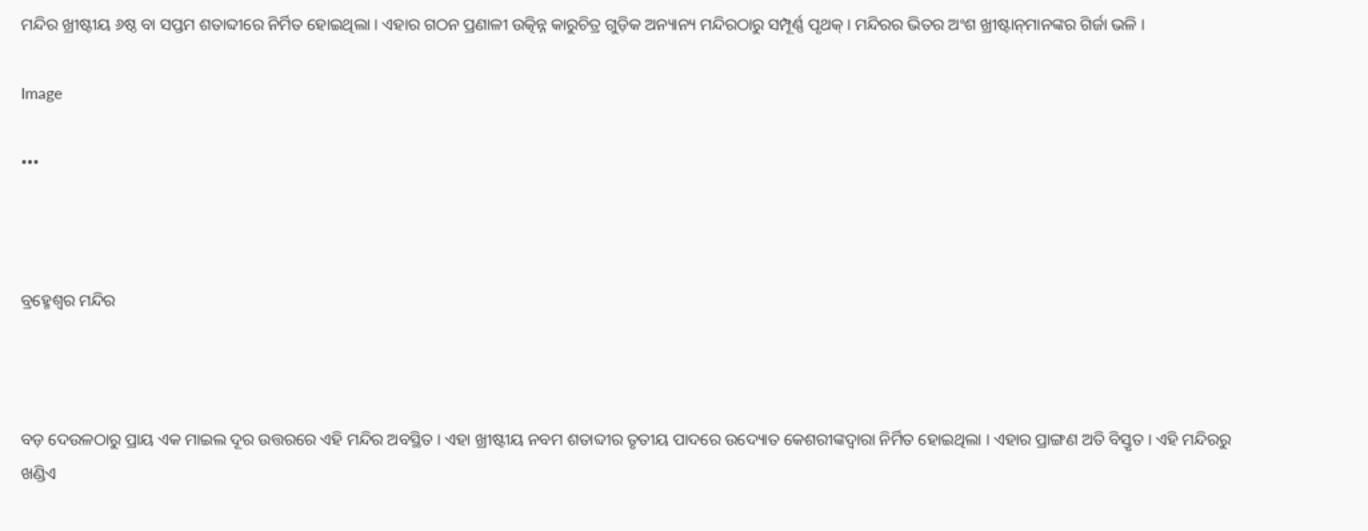ମନ୍ଦିର ଖ୍ରୀଷ୍ଟୀୟ ୬ଷ୍ଠ ବା ସପ୍ତମ ଶତାବ୍ଦୀରେ ନିର୍ମିତ ହୋଇଥିଲା । ଏହାର ଗଠନ ପ୍ରଣାଳୀ ଉତ୍କିନ୍ନ କାରୁଚିତ୍ର ଗୁଡ଼ିକ ଅନ୍ୟାନ୍ୟ ମନ୍ଦିରଠାରୁ ସମ୍ପୂର୍ଣ୍ଣ ପୃଥକ୍‌ । ମନ୍ଦିରର ଭିତର ଅଂଶ ଖ୍ରୀଷ୍ଟାନ୍‌ମାନଙ୍କର ଗିର୍ଜା ଭଳି ।

Image

•••



ବ୍ରହ୍ମେଶ୍ୱର ମନ୍ଦିର



ବଡ଼ ଦେଉଳଠାରୁ ପ୍ରାୟ ଏକ ମାଇଲ ଦୂର ଉତ୍ତରରେ ଏହି ମନ୍ଦିର ଅବସ୍ଥିତ । ଏହା ଖ୍ରୀଷ୍ଟୀୟ ନବମ ଶତାବ୍ଦୀର ତୃତୀୟ ପାଦରେ ଉଦ୍ୟୋତ କେଶରୀଙ୍କଦ୍ୱାରା ନିର୍ମିତ ହୋଇଥିଲା । ଏହାର ପ୍ରାଙ୍ଗଣ ଅତି ବିସ୍ତୃତ । ଏହି ମନ୍ଦିରରୁ ଖଣ୍ଡିଏ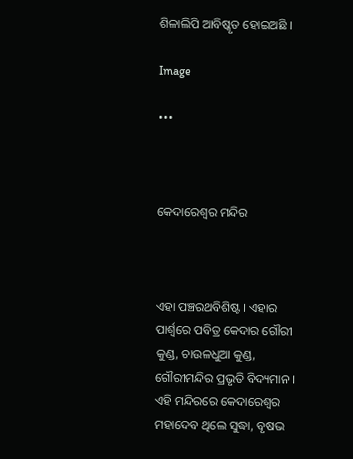ଶିଳାଲିପି ଆବିଷ୍କୃତ ହୋଇଅଛି ।

Image

•••



କେଦାରେଶ୍ୱର ମନ୍ଦିର



ଏହା ପଞ୍ଚରଥବିଶିଷ୍ଟ । ଏହାର ପାର୍ଶ୍ୱରେ ପବିତ୍ର କେଦାର ଗୌରୀ କୁଣ୍ଡ, ଚାଉଳଧୁଆ କୁଣ୍ଡ, ଗୌରୀମନ୍ଦିର ପ୍ରଭୃତି ବିଦ୍ୟମାନ । ଏହି ମନ୍ଦିରରେ କେଦାରେଶ୍ୱର ମହାଦେବ ଥିଲେ ସୁଦ୍ଧା, ବୃଷଭ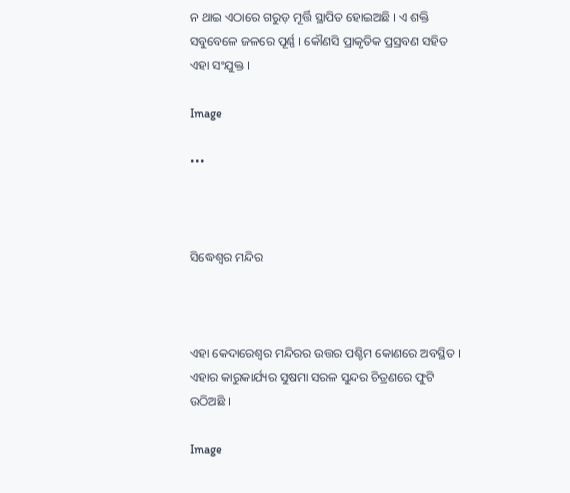ନ ଥାଇ ଏଠାରେ ଗରୁଡ଼ ମୂର୍ତ୍ତି ସ୍ଥାପିତ ହୋଇଅଛି । ଏ ଶକ୍ତି ସବୁବେଳେ ଜଳରେ ପୂର୍ଣ୍ଣ । କୌଣସି ପ୍ରାକୃତିକ ପ୍ରସ୍ରବଣ ସହିତ ଏହା ସଂଯୁକ୍ତ ।

Image

•••



ସିଦ୍ଧେଶ୍ୱର ମନ୍ଦିର



ଏହା କେଦାରେଶ୍ୱର ମନ୍ଦିରର ଉତ୍ତର ପଶ୍ଚିମ କୋଣରେ ଅବସ୍ଥିତ । ଏହାର କାରୁକାର୍ଯ୍ୟର ସୁଷମା ସରଳ ସୁନ୍ଦର ଚିତ୍ରଣରେ ଫୁଟି ଉଠିଅଛି ।

Image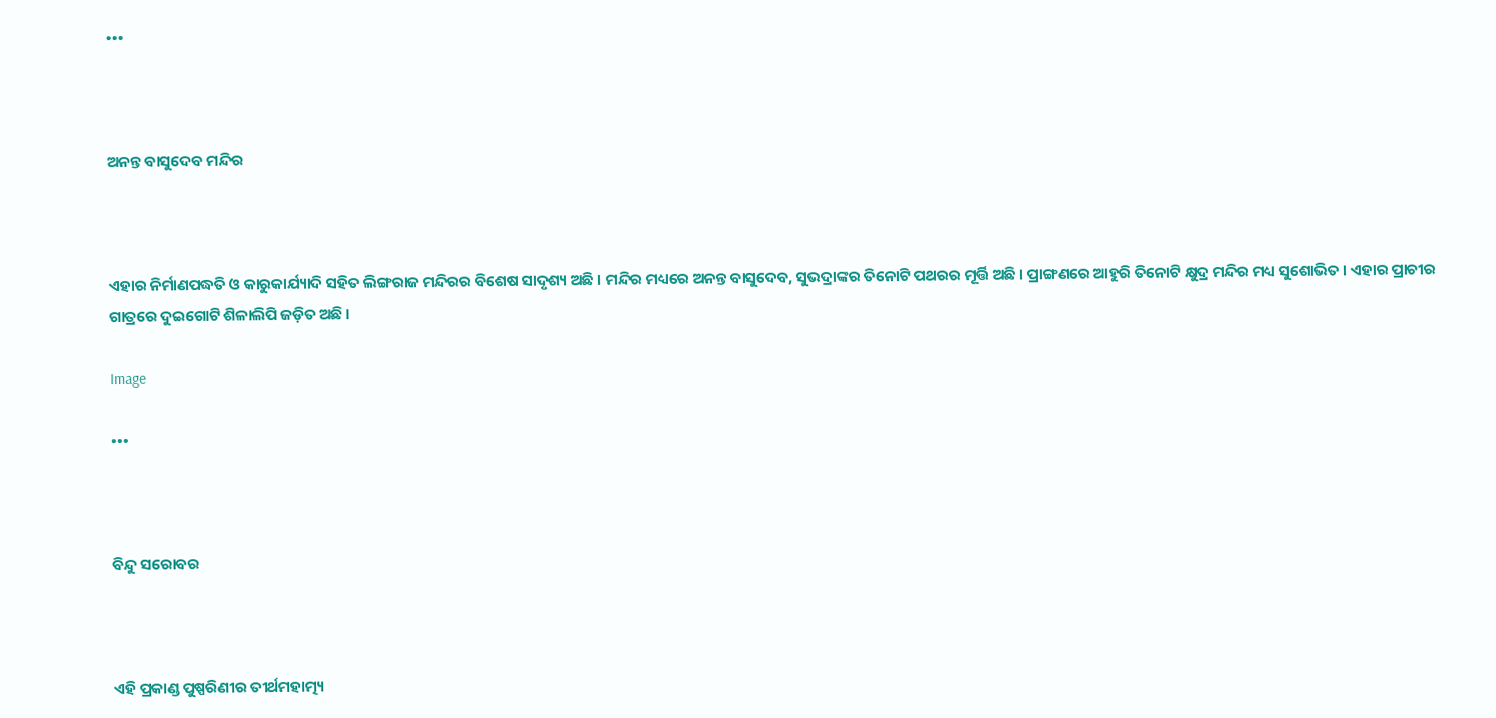•••



ଅନନ୍ତ ବାସୁଦେବ ମନ୍ଦିର



ଏହାର ନିର୍ମାଣପଦ୍ଧତି ଓ କାରୁକାର୍ଯ୍ୟାଦି ସହିତ ଲିଙ୍ଗରାଜ ମନ୍ଦିରର ବିଶେଷ ସାଦୃଶ୍ୟ ଅଛି । ମନ୍ଦିର ମଧ୍ୟରେ ଅନନ୍ତ ବାସୁଦେବ, ସୁଭଦ୍ରାଙ୍କର ତିନୋଟି ପଥରର ମୂର୍ତ୍ତି ଅଛି । ପ୍ରାଙ୍ଗଣରେ ଆହୁରି ତିନୋଟି କ୍ଷୁଦ୍ର ମନ୍ଦିର ମଧ୍ୟ ସୁଶୋଭିତ । ଏହାର ପ୍ରାଚୀର ଗାତ୍ରରେ ଦୁଇଗୋଟି ଶିଳାଲିପି ଜଡ଼ିତ ଅଛି ।

Image

•••



ବିନ୍ଦୁ ସରୋବର



ଏହି ପ୍ରକାଣ୍ଡ ପୁଷ୍ପରିଣୀର ତୀର୍ଥମହାତ୍ମ୍ୟ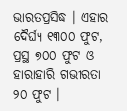ଭାରତପ୍ରସିଦ୍ଧ । ଏହାର ଦୈର୍ଘ୍ୟ ୧୩୦୦ ଫୁଟ, ପ୍ରସ୍ଥ ୭୦୦ ଫୁଟ ଓ ହାରାହାରି ଗଭୀରତା ୨୦ ଫୁଟ ।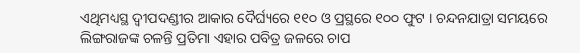ଏଥିମଧ୍ୟସ୍ଥ ଦ୍ୱୀପଦଣ୍ଡୀର ଆକାର ଦୈର୍ଘ୍ୟରେ ୧୧୦ ଓ ପ୍ରସ୍ଥରେ ୧୦୦ ଫୁଟ । ଚନ୍ଦନଯାତ୍ରା ସମୟରେ ଲିଙ୍ଗରାଜଙ୍କ ଚଳନ୍ତି ପ୍ରତିମା ଏହାର ପବିତ୍ର ଜଳରେ ଚାପ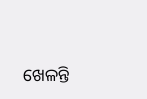ଖେଳନ୍ତି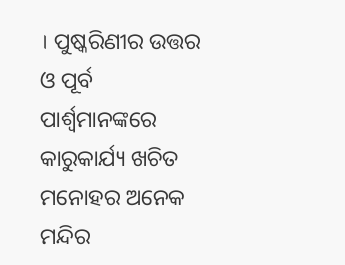। ପୁଷ୍କରିଣୀର ଉତ୍ତର ଓ ପୂର୍ବ ପାର୍ଶ୍ୱମାନଙ୍କରେ କାରୁକାର୍ଯ୍ୟ ଖଚିତ ମନୋହର ଅନେକ ମନ୍ଦିର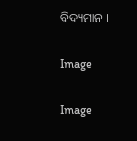ବିଦ୍ୟମାନ ।

Image

Image